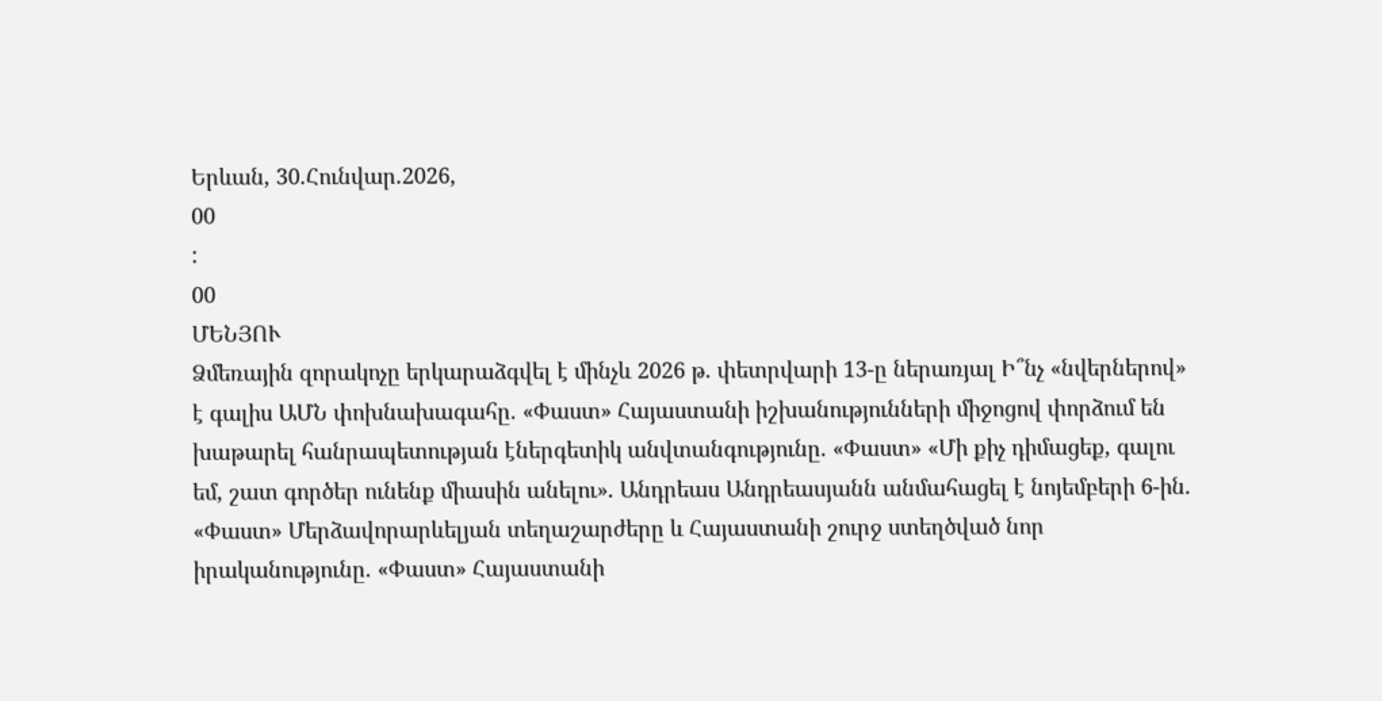Երևան, 30.Հունվար.2026,
00
:
00
ՄԵՆՅՈՒ
Ձմեռային զորակոչը երկարաձգվել է մինչև 2026 թ. փետրվարի 13-ը ներառյալ Ի՞նչ «նվերներով» է գալիս ԱՄՆ փոխնախագահը. «Փաստ» Հայաստանի իշխանությունների միջոցով փորձում են խաթարել հանրապետության էներգետիկ անվտանգությունը. «Փաստ» «Մի քիչ դիմացեք, գալու եմ, շատ գործեր ունենք միասին անելու». Անդրեաս Անդրեասյանն անմահացել է նոյեմբերի 6-ին. «Փաստ» Մերձավորարևելյան տեղաշարժերը և Հայաստանի շուրջ ստեղծված նոր իրականությունը. «Փաստ» Հայաստանի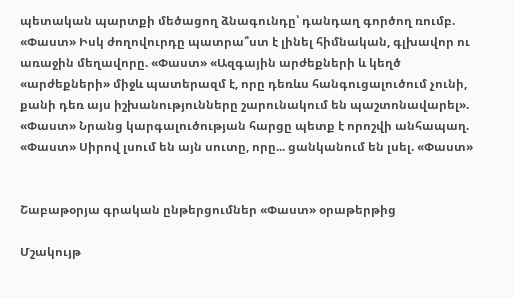պետական պարտքի մեծացող ձնագունդը՝ դանդաղ գործող ռումբ. «Փաստ» Իսկ ժողովուրդը պատրա՞ստ է լինել հիմնական, գլխավոր ու առաջին մեղավորը. «Փաստ» «Ազգային արժեքների և կեղծ «արժեքների» միջև պատերազմ է, որը դեռևս հանգուցալուծում չունի, քանի դեռ այս իշխանությունները շարունակում են պաշտոնավարել». «Փաստ» Նրանց կարգալուծության հարցը պետք է որոշվի անհապաղ. «Փաստ» Սիրով լսում են այն սուտը, որը... ցանկանում են լսել. «Փաստ»


Շաբաթօրյա գրական ընթերցումներ «Փաստ» օրաթերթից

Մշակույթ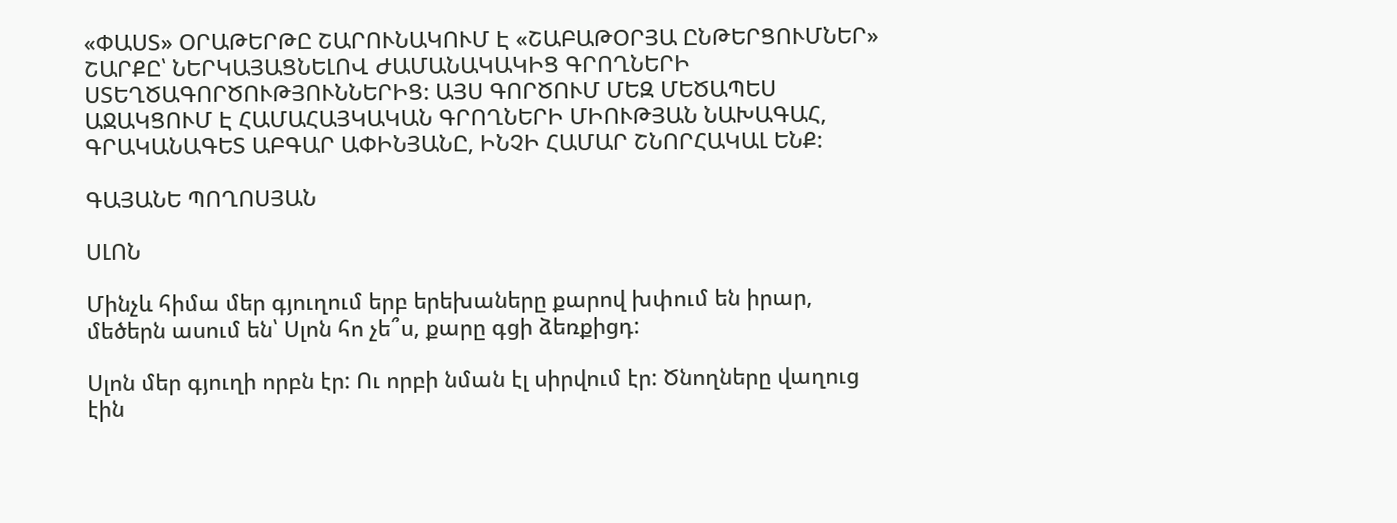«ՓԱՍՏ» ՕՐԱԹԵՐԹԸ ՇԱՐՈՒՆԱԿՈՒՄ Է «ՇԱԲԱԹՕՐՅԱ ԸՆԹԵՐՑՈՒՄՆԵՐ» ՇԱՐՔԸ՝ ՆԵՐԿԱՅԱՑՆԵԼՈՎ ԺԱՄԱՆԱԿԱԿԻՑ ԳՐՈՂՆԵՐԻ ՍՏԵՂԾԱԳՈՐԾՈՒԹՅՈՒՆՆԵՐԻՑ: ԱՅՍ ԳՈՐԾՈՒՄ ՄԵԶ ՄԵԾԱՊԵՍ ԱՋԱԿՑՈՒՄ Է ՀԱՄԱՀԱՅԿԱԿԱՆ ԳՐՈՂՆԵՐԻ ՄԻՈՒԹՅԱՆ ՆԱԽԱԳԱՀ, ԳՐԱԿԱՆԱԳԵՏ ԱԲԳԱՐ ԱՓԻՆՅԱՆԸ, ԻՆՉԻ ՀԱՄԱՐ ՇՆՈՐՀԱԿԱԼ ԵՆՔ:

ԳԱՅԱՆԵ ՊՈՂՈՍՅԱՆ

ՍԼՈՆ

Մինչև հիմա մեր գյուղում երբ երեխաները քարով խփում են իրար, մեծերն ասում են՝ Սլոն հո չե՞ս, քարը գցի ձեռքիցդ:

Սլոն մեր գյուղի որբն էր: Ու որբի նման էլ սիրվում էր: Ծնողները վաղուց էին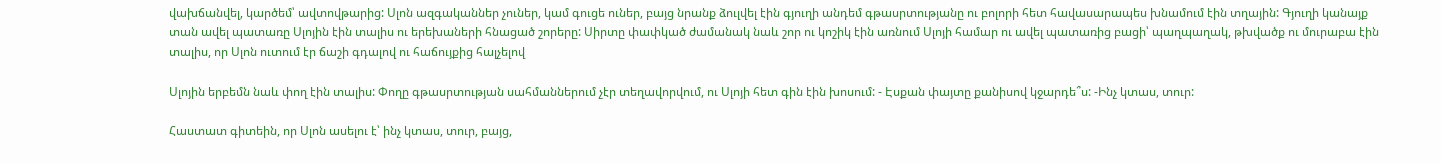վախճանվել, կարծեմ՝ ավտովթարից: Սլոն ազգականներ չուներ, կամ գուցե ուներ, բայց նրանք ձուլվել էին գյուղի անդեմ գթասրտությանը ու բոլորի հետ հավասարապես խնամում էին տղային: Գյուղի կանայք տան ավել պատառը Սլոյին էին տալիս ու երեխաների հնացած շորերը: Սիրտը փափկած ժամանակ նաև շոր ու կոշիկ էին առնում Սլոյի համար ու ավել պատառից բացի՝ պաղպաղակ, թխվածք ու մուրաբա էին տալիս, որ Սլոն ուտում էր ճաշի գդալով ու հաճույքից հալչելով

Սլոյին երբեմն նաև փող էին տալիս: Փողը գթասրտության սահմաններում չէր տեղավորվում, ու Սլոյի հետ գին էին խոսում: - Էսքան փայտը քանիսով կջարդե՞ս: -Ինչ կտաս, տուր:

Հաստատ գիտեին, որ Սլոն ասելու է՝ ինչ կտաս, տուր, բայց,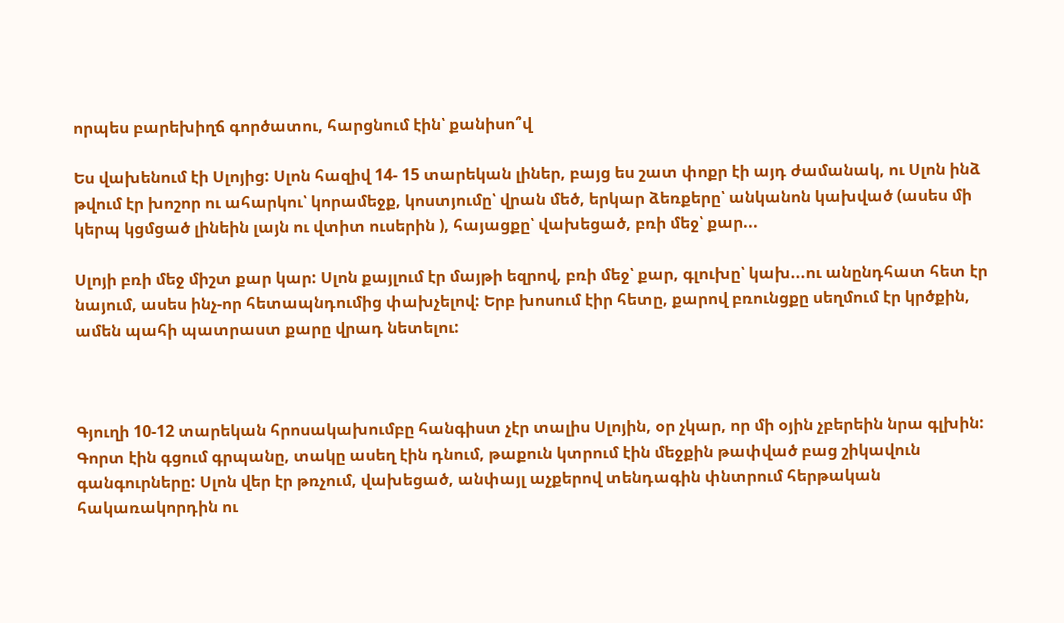որպես բարեխիղճ գործատու, հարցնում էին՝ քանիսո՞վ

Ես վախենում էի Սլոյից: Սլոն հազիվ 14- 15 տարեկան լիներ, բայց ես շատ փոքր էի այդ ժամանակ, ու Սլոն ինձ թվում էր խոշոր ու ահարկու՝ կորամեջք, կոստյումը՝ վրան մեծ, երկար ձեռքերը՝ անկանոն կախված (ասես մի կերպ կցմցած լինեին լայն ու վտիտ ուսերին ), հայացքը՝ վախեցած, բռի մեջ՝ քար...

Սլոյի բռի մեջ միշտ քար կար: Սլոն քայլում էր մայթի եզրով, բռի մեջ՝ քար, գլուխը՝ կախ...ու անընդհատ հետ էր նայում, ասես ինչ-որ հետապնդումից փախչելով: Երբ խոսում էիր հետը, քարով բռունցքը սեղմում էր կրծքին, ամեն պահի պատրաստ քարը վրադ նետելու:



Գյուղի 10-12 տարեկան հրոսակախումբը հանգիստ չէր տալիս Սլոյին, օր չկար, որ մի օյին չբերեին նրա գլխին: Գորտ էին գցում գրպանը, տակը ասեղ էին դնում, թաքուն կտրում էին մեջքին թափված բաց շիկավուն գանգուրները: Սլոն վեր էր թռչում, վախեցած, անփայլ աչքերով տենդագին փնտրում հերթական հակառակորդին ու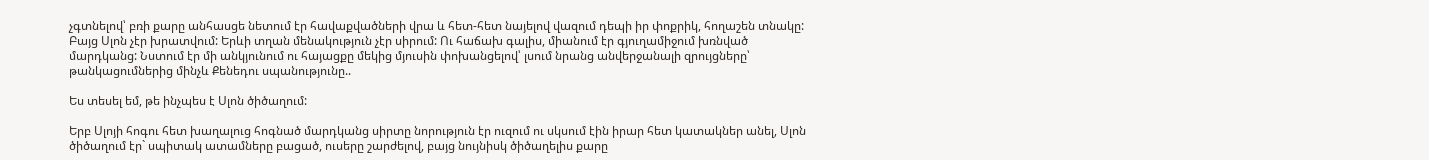չգտնելով՝ բռի քարը անհասցե նետում էր հավաքվածների վրա և հետ-հետ նայելով վազում դեպի իր փոքրիկ, հողաշեն տնակը: Բայց Սլոն չէր խրատվում: Երևի տղան մենակություն չէր սիրում: Ու հաճախ գալիս, միանում էր գյուղամիջում խռնված մարդկանց: Նստում էր մի անկյունում ու հայացքը մեկից մյուսին փոխանցելով՝ լսում նրանց անվերջանալի զրույցները՝ թանկացումներից մինչև Քենեդու սպանությունը..

Ես տեսել եմ, թե ինչպես է Սլոն ծիծաղում:

Երբ Սլոյի հոգու հետ խաղալուց հոգնած մարդկանց սիրտը նորություն էր ուզում ու սկսում էին իրար հետ կատակներ անել, Սլոն ծիծաղում էր` սպիտակ ատամները բացած, ուսերը շարժելով, բայց նույնիսկ ծիծաղելիս քարը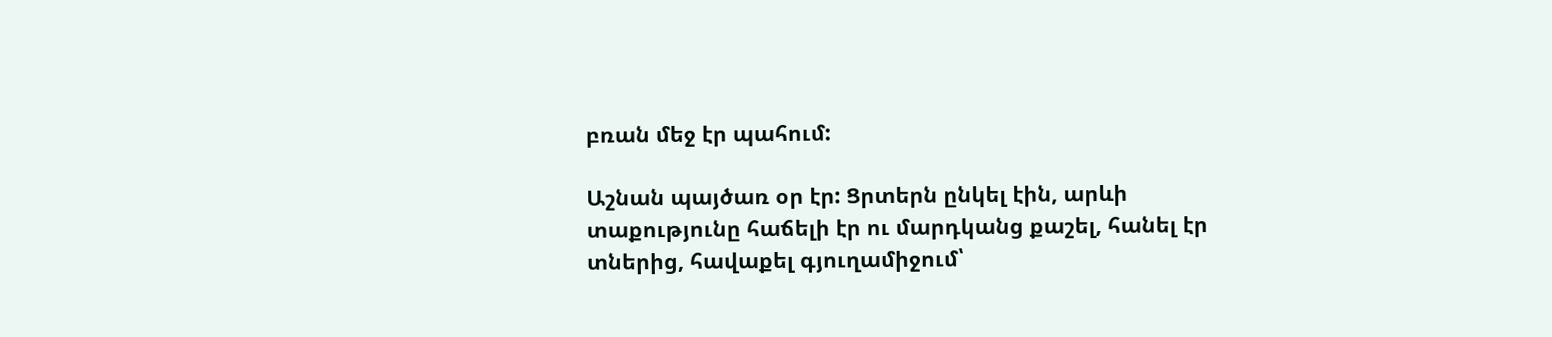բռան մեջ էր պահում:

Աշնան պայծառ օր էր: Ցրտերն ընկել էին, արևի տաքությունը հաճելի էր ու մարդկանց քաշել, հանել էր տներից, հավաքել գյուղամիջում՝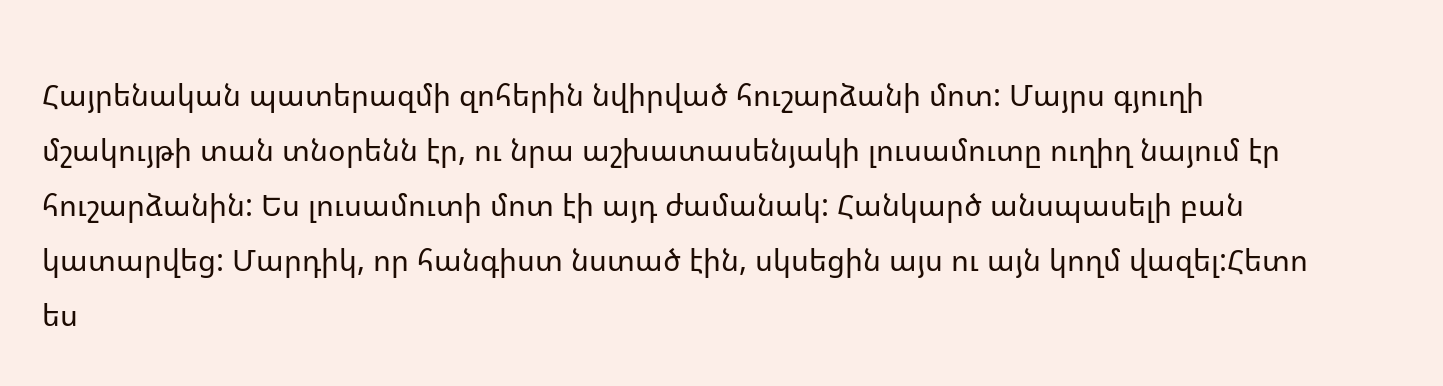Հայրենական պատերազմի զոհերին նվիրված հուշարձանի մոտ: Մայրս գյուղի մշակույթի տան տնօրենն էր, ու նրա աշխատասենյակի լուսամուտը ուղիղ նայում էր հուշարձանին: Ես լուսամուտի մոտ էի այդ ժամանակ: Հանկարծ անսպասելի բան կատարվեց: Մարդիկ, որ հանգիստ նստած էին, սկսեցին այս ու այն կողմ վազել:Հետո ես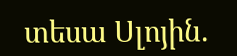տեսա Սլոյին.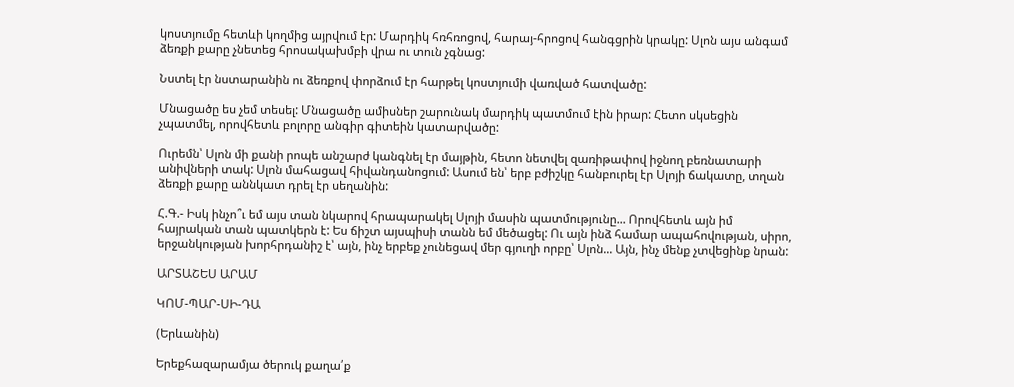կոստյումը հետևի կողմից այրվում էր: Մարդիկ հռհռոցով, հարայ-հրոցով հանգցրին կրակը: Սլոն այս անգամ ձեռքի քարը չնետեց հրոսակախմբի վրա ու տուն չգնաց:

Նստել էր նստարանին ու ձեռքով փորձում էր հարթել կոստյումի վառված հատվածը:

Մնացածը ես չեմ տեսել: Մնացածը ամիսներ շարունակ մարդիկ պատմում էին իրար: Հետո սկսեցին չպատմել, որովհետև բոլորը անգիր գիտեին կատարվածը:

Ուրեմն՝ Սլոն մի քանի րոպե անշարժ կանգնել էր մայթին, հետո նետվել զառիթափով իջնող բեռնատարի անիվների տակ: Սլոն մահացավ հիվանդանոցում: Ասում են՝ երբ բժիշկը հանբուրել էր Սլոյի ճակատը, տղան ձեռքի քարը աննկատ դրել էր սեղանին:

Հ.Գ.- Իսկ ինչո՞ւ եմ այս տան նկարով հրապարակել Սլոյի մասին պատմությունը... Որովհետև այն իմ հայրական տան պատկերն է: Ես ճիշտ այսպիսի տանն եմ մեծացել: Ու այն ինձ համար ապահովության, սիրո, երջանկության խորհրդանիշ է՝ այն, ինչ երբեք չունեցավ մեր գյուղի որբը՝ Սլոն... Այն, ինչ մենք չտվեցինք նրան:

ԱՐՏԱՇԵՍ ԱՐԱՄ

ԿՈՄ-ՊԱՐ-ՍԻ-ԴԱ

(Երևանին)

Երեքհազարամյա ծերուկ քաղա՛ք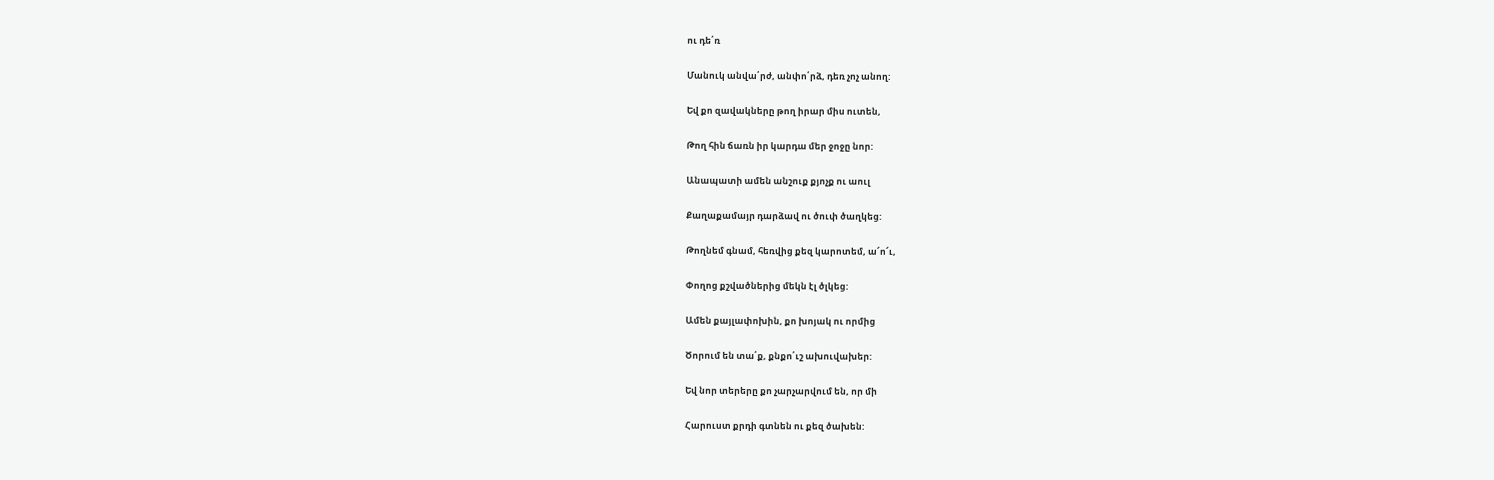ու դե՛ռ

Մանուկ անվա՛րժ, անփո՛րձ, դեռ չոչ անող:

Եվ քո զավակները թող իրար միս ուտեն,

Թող հին ճառն իր կարդա մեր ջոջը նոր:

Անապատի ամեն անշուք քյոչք ու աուլ

Քաղաքամայր դարձավ ու ծուփ ծաղկեց:

Թողնեմ գնամ, հեռվից քեզ կարոտեմ, ա՜ո՜ւ,

Փողոց քշվածներից մեկն էլ ծլկեց:

Ամեն քայլափոխին, քո խոյակ ու որմից

Ծորում են տա՛ք, քնքո՛ւշ ախուվախեր:

Եվ նոր տերերը քո չարչարվում են, որ մի

Հարուստ քրդի գտնեն ու քեզ ծախեն: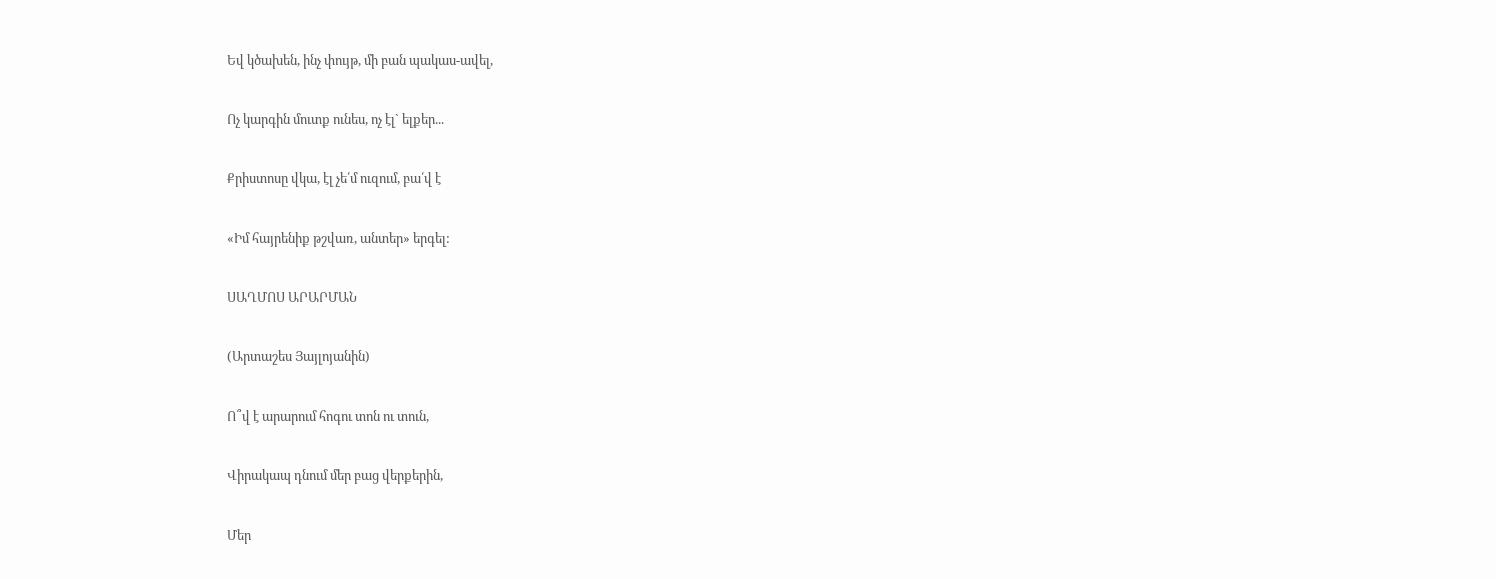Եվ կծախեն, ինչ փույթ, մի բան պակաս-ավել,

Ոչ կարգին մուտք ունես, ոչ էլ` ելքեր...

Քրիստոսը վկա, էլ չե՛մ ուզում, բա՛վ է

«Իմ հայրենիք թշվառ, անտեր» երգել:

ՍԱՂՄՈՍ ԱՐԱՐՄԱՆ

(Արտաշես Յայլոյանին)

Ո՞վ է արարում հոգու տոն ու տուն,

Վիրակապ դնում մեր բաց վերքերին,

Մեր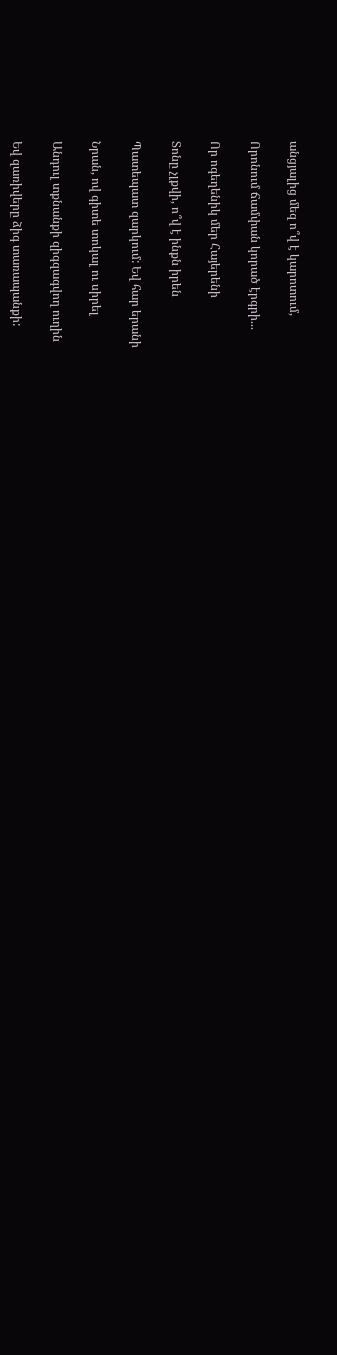անցյալից մեզ ո՞վ է կարոտում,

Որոնում ճամփան կորած էրգրի...

Որ ոգեղենիկ մեր Հայերենի

Տոնը չլքվի, ո՞վ է ինքն իրեն

Պատեպատ զարկում: Եվ հար երանի

Նրան, ով գիտե տոկալ ու սիրել

Անդուլ տքնանքի զիգզագվող ուղին

Եվ զառիվերը ձիգ տառապանքի: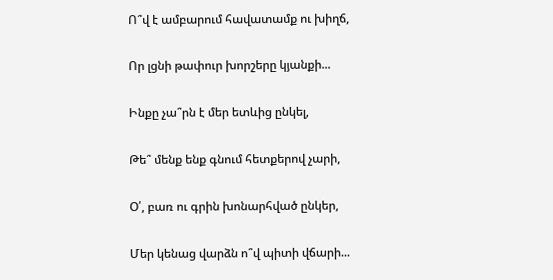Ո՞վ է ամբարում հավատամք ու խիղճ,

Որ լցնի թափուր խորշերը կյանքի...

Ինքը չա՞րն է մեր ետևից ընկել,

Թե՞ մենք ենք գնում հետքերով չարի,

Օ՛, բառ ու գրին խոնարհված ընկեր,

Մեր կենաց վարձն ո՞վ պիտի վճարի...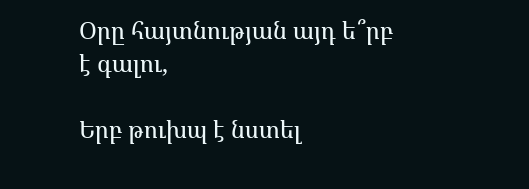Օրը հայտնության այդ ե՞րբ է գալու,

Երբ թուխպ է նստել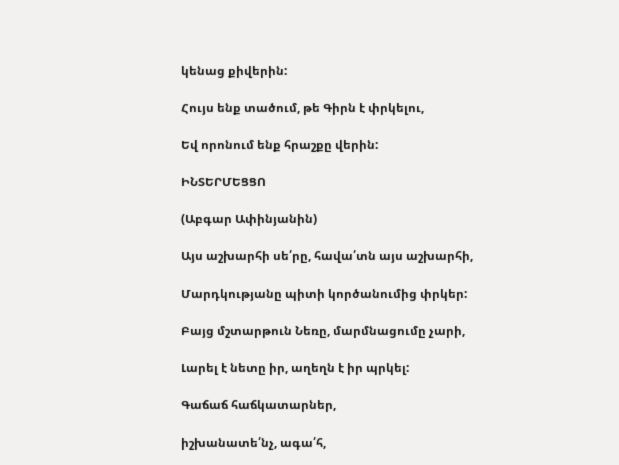կենաց քիվերին:

Հույս ենք տածում, թե Գիրն է փրկելու,

Եվ որոնում ենք հրաշքը վերին:

ԻՆՏԵՐՄԵՑՑՈ

(Աբգար Ափինյանին)

Այս աշխարհի սե՛րը, հավա՛տն այս աշխարհի,

Մարդկությանը պիտի կործանումից փրկեր:

Բայց մշտարթուն Նեռը, մարմնացումը չարի,

Լարել է նետը իր, աղեղն է իր պրկել:

Գաճաճ հաճկատարներ,

իշխանատե՛նչ, ագա՛հ,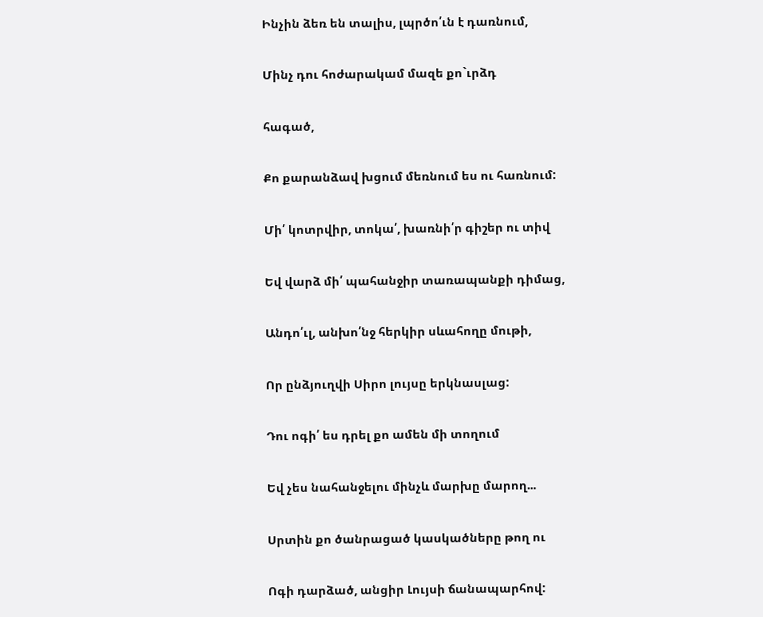Ինչին ձեռ են տալիս, լպրծո՛ւն է դառնում,

Մինչ դու հոժարակամ մազե քո`ւրձդ

հագած,

Քո քարանձավ խցում մեռնում ես ու հառնում:

Մի՛ կոտրվիր, տոկա՛, խառնի՛ր գիշեր ու տիվ

Եվ վարձ մի՛ պահանջիր տառապանքի դիմաց,

Անդո՛ւլ, անխո՛նջ հերկիր սևահողը մութի,

Որ ընձյուղվի Սիրո լույսը երկնասլաց:

Դու ոգի՛ ես դրել քո ամեն մի տողում

Եվ չես նահանջելու մինչև մարխը մարող...

Սրտին քո ծանրացած կասկածները թող ու

Ոգի դարձած, անցիր Լույսի ճանապարհով: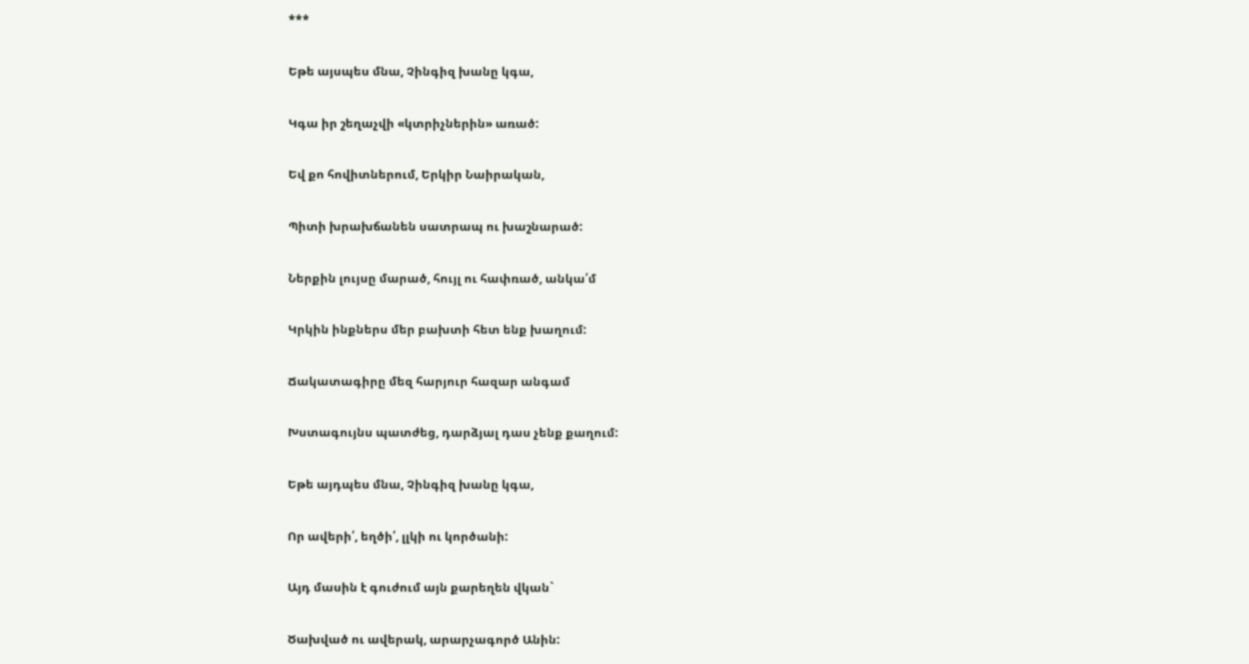***

Եթե այսպես մնա, Չինգիզ խանը կգա,

Կգա իր շեղաչվի «կտրիչներին» առած:

Եվ քո հովիտներում, Երկիր Նաիրական,

Պիտի խրախճանեն սատրապ ու խաշնարած:

Ներքին լույսը մարած, հույլ ու հափռած, անկա՛մ

Կրկին ինքներս մեր բախտի հետ ենք խաղում:

Ճակատագիրը մեզ հարյուր հազար անգամ

Խստագույնս պատժեց, դարձյալ դաս չենք քաղում:

Եթե այդպես մնա, Չինգիզ խանը կգա,

Որ ավերի՛, եղծի՛, լլկի ու կործանի:

Այդ մասին է գուժում այն քարեղեն վկան`

Ծախված ու ավերակ, արարչագործ Անին: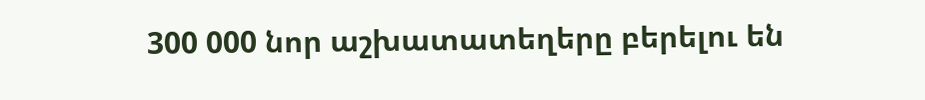300 000 նոր աշխատատեղերը բերելու են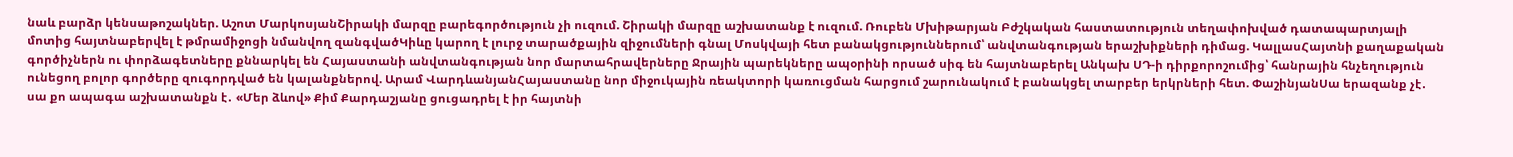նաև բարձր կենսաթոշակներ. Աշոտ ՄարկոսյանՇիրակի մարզը բարեգործություն չի ուզում. Շիրակի մարզը աշխատանք է ուզում. Ռուբեն Մխիթարյան Բժշկական հաստատություն տեղափոխված դատապարտյալի մոտից հայտնաբերվել է թմրամիջոցի նմանվող զանգվածԿիևը կարող է լուրջ տարածքային զիջումների գնալ Մոսկվայի հետ բանակցություններում՝ անվտանգության երաշխիքների դիմաց. ԿալլասՀայտնի քաղաքական գործիչներն ու փորձագետները քննարկել են Հայաստանի անվտանգության նոր մարտահրավերները Ջրային պարեկները ապօրինի որսած սիգ են հայտնաբերել Անկախ ՍԴ-ի դիրքորոշումից՝ հանրային հնչեղություն ունեցող բոլոր գործերը զուգորդված են կալանքներով. Արամ ՎարդևանյանՀայաստանը նոր միջուկային ռեակտորի կառուցման հարցում շարունակում է բանակցել տարբեր երկրների հետ. ՓաշինյանՍա երազանք չէ․ սա քո ապագա աշխատանքն է․ «Մեր ձևով» Քիմ Քարդաշյանը ցուցադրել է իր հայտնի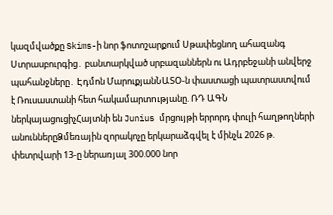կազմվածքը Skims-ի նոր ֆոտոշարքում Սթափեցնող ահազանգ Ստրասբուրգից․ բանտարկված սրբազաններն ու Ադրբեջանի անվերջ պահանջները․ Էդմոն ՄարուքյանՆԱՏՕ-ն փաստացի պատրաստվում է Ռուսաստանի հետ հակամարտnւթյանը. ՌԴ ԱԳՆ ներկայացուցիչՀայտնի են Junius մրցույթի երրորդ փուլի հաղթողների անուններըՁմեռային զորակոչը երկարաձգվել է մինչև 2026 թ. փետրվարի 13-ը ներառյալ 300.000 նոր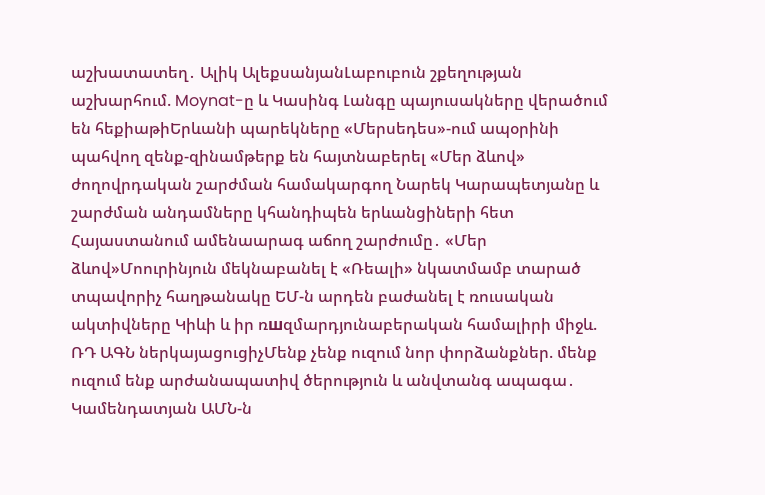աշխատատեղ․ Ալիկ ԱլեքսանյանԼաբուբուն շքեղության աշխարհում. Moynat-ը և Կասինգ Լանգը պայուսակները վերածում են հեքիաթիԵրևանի պարեկները «Մերսեդես»-ում ապօրինի պահվող զենք-զինամթերք են հայտնաբերել «Մեր ձևով» ժողովրդական շարժման համակարգող Նարեկ Կարապետյանը և շարժման անդամները կհանդիպեն երևանցիների հետ Հայաստանում ամենաարագ աճող շարժումը․ «Մեր ձևով»Մոուրինյուն մեկնաբանել է «Ռեալի» նկատմամբ տարած տպավորիչ հաղթանակը ԵՄ-ն արդեն բաժանել է ռուսական ակտիվները Կիևի և իր ռшզմարդյունաբերական համալիրի միջև. ՌԴ ԱԳՆ ներկայացուցիչՄենք չենք ուզում նոր փորձանքներ. մենք ուզում ենք արժանապատիվ ծերություն և անվտանգ ապագա․ Կամենդատյան ԱՄՆ-ն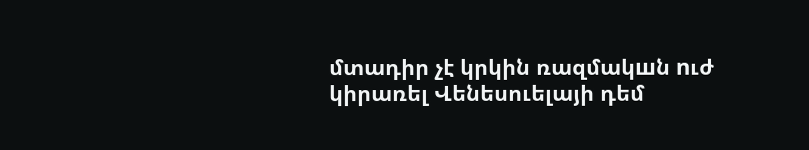մտադիր չէ կրկին ռազմակшն nւժ կիրառել Վենեսուելայի դեմ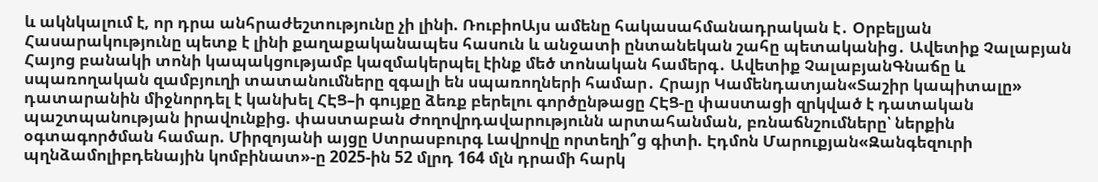և ակնկալում է, որ դրա անհրաժեշտությունը չի լինի. ՌուբիոԱյս ամենը հակասահմանադրական է․ Օրբելյան Հասարակությունը պետք է լինի քաղաքականապես հասուն և անջատի ընտանեկան շահը պետականից․ Ավետիք Չալաբյան Հայոց բանակի տոնի կապակցությամբ կազմակերպել էինք մեծ տոնական համերգ․ Ավետիք ՉալաբյանԳնաճը և սպառողական զամբյուղի տատանումները զգալի են սպառողների համար․ Հրայր Կամենդատյան«Տաշիր կապիտալը» դատարանին միջնորդել է կանխել ՀԷՑ–ի գույքը ձեռք բերելու գործընթացը ՀԷՑ-ը փաստացի զրկված է դատական պաշտպանության իրավունքից. փաստաբան Ժողովրդավարությունն արտահանման, բռնաճնշումները՝ ներքին օգտագործման համար. Միրզոյանի այցը Ստրասբուրգ Լավրովը որտեղի՞ց գիտի. Էդմոն Մարուքյան«Զանգեզուրի պղնձամոլիբդենային կոմբինատ»-ը 2025-ին 52 մլրդ 164 մլն դրամի հարկ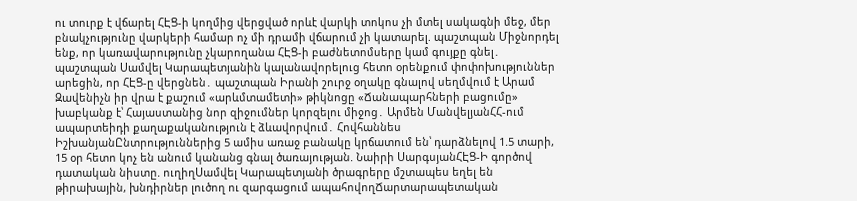ու տուրք է վճարել ՀԷՑ-ի կողմից վերցված որևէ վարկի տոկոս չի մտել սակագնի մեջ, մեր բնակչությունը վարկերի համար ոչ մի դրամի վճարում չի կատարել. պաշտպան Միջնորդել ենք, որ կառավարությունը չկարողանա ՀԷՑ-ի բաժնետոմսերը կամ գույքը գնել․ պաշտպան Սամվել Կարապետյանին կալանավորելուց հետո օրենքում փոփոխություններ արեցին, որ ՀԷՑ-ը վերցնեն․ պաշտպան Իրանի շուրջ օղակը գնալով սեղմվում է Արամ Զավենիչն իր վրա է քաշում «արևմտամետի» թիկնոցը «Ճանապարհների բացումը» խաբկանք է՝ Հայաստանից նոր զիջումներ կորզելու միջոց․ Արմեն ՄանվելյանՀՀ-ում ապարտեիդի քաղաքականություն է ձևավորվում․ Հովհաննես ԻշխանյանԸնտրություններից 5 ամիս առաջ բանակը կրճատում են՝ դարձնելով 1.5 տարի, 15 օր հետո կոչ են անում կանանց գնալ ծառայության. Նաիրի ՍարգսյանՀԷՑ-Ի գործով դատական նիստը. ուղիղՍամվել Կարապետյանի ծրագրերը մշտապես եղել են թիրախային, խնդիրներ լուծող ու զարգացում ապահովողՃարտարապետական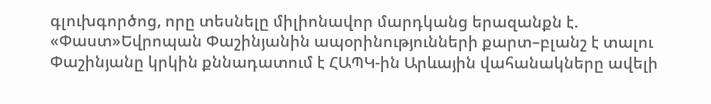գլուխգործոց, որը տեսնելը միլիոնավոր մարդկանց երազանքն է. «Փաստ»Եվրոպան Փաշինյանին ապօրինությունների քարտ–բլանշ է տալու Փաշինյանը կրկին քննադատում է ՀԱՊԿ-ին Արևային վահանակները ավելի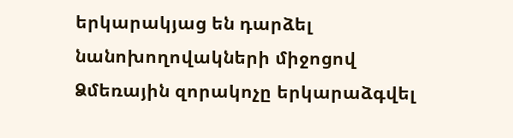երկարակյաց են դարձել նանոխողովակների միջոցով Ձմեռային զորակոչը երկարաձգվել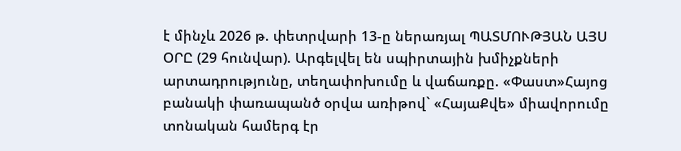է մինչև 2026 թ. փետրվարի 13-ը ներառյալ ՊԱՏՄՈՒԹՅԱՆ ԱՅՍ ՕՐԸ (29 հունվար). Արգելվել են սպիրտային խմիչքների արտադրությունը, տեղափոխումը և վաճառքը. «Փաստ»Հայոց բանակի փառապանծ օրվա առիթով` «ՀայաՔվե» միավորումը տոնական համերգ էր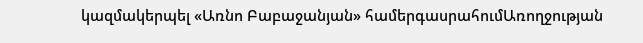կազմակերպել «Առնո Բաբաջանյան» համերգասրահումԱռողջության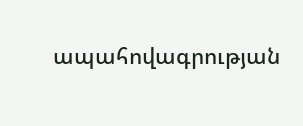ապահովագրության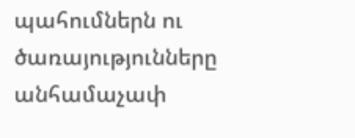պահումներն ու ծառայությունները անհամաչափ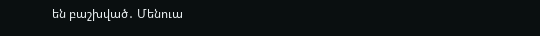են բաշխված․ Մենուա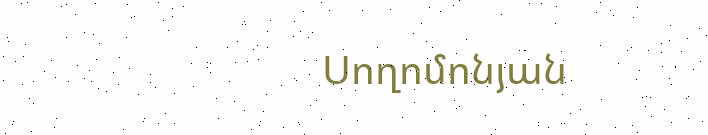Սողոմոնյան